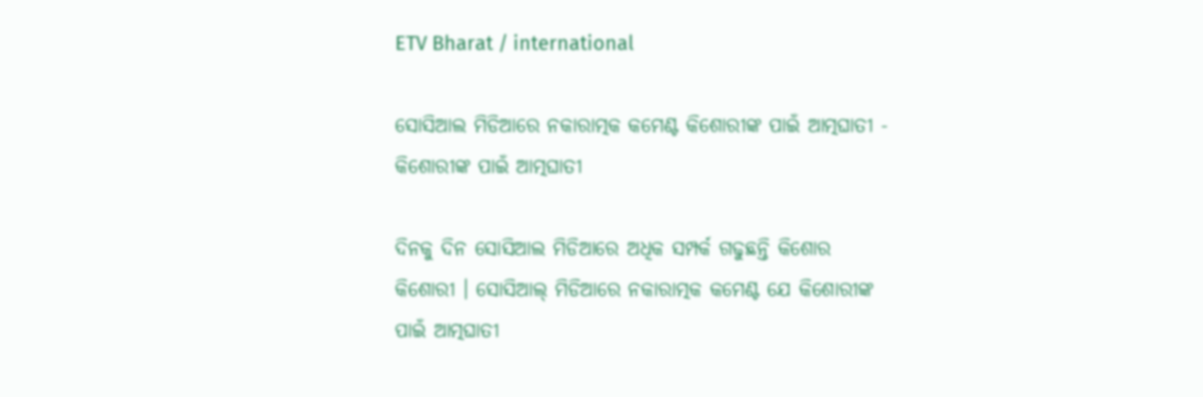ETV Bharat / international

ସୋସିଆଲ ମିଡିଆରେ ନକାରାତ୍ମକ କମେଣ୍ଟ କିଶୋରୀଙ୍କ ପାଇଁ ଆତ୍ମଘାତୀ - କିଶୋରୀଙ୍କ ପାଇଁ ଆତ୍ମଘାତୀ

ଦିନକୁ ଦିନ ସୋସିଆଲ ମିଡିଆରେ ଅଧିକ ସମ୍ପର୍କ ଗଢୁଛନ୍ତି କିଶୋର କିଶୋରୀ । ସୋସିଆଲ୍ ମିଡିଆରେ ନକାରାତ୍ମକ କମେଣ୍ଟ ଯେ କିଶୋରୀଙ୍କ ପାଇଁ ଆତ୍ମଘାତୀ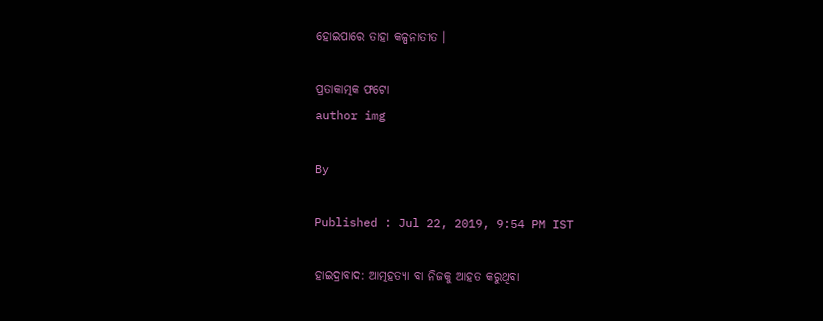ହୋଇପାରେ ତାହା କଳ୍ପନାତୀତ ।

ପ୍ରତାକାତ୍ମକ ଫଟୋ
author img

By

Published : Jul 22, 2019, 9:54 PM IST

ହାଇଦ୍ରାବାଦ: ଆତ୍ମହତ୍ୟା ବା ନିଜକୁ ଆହତ କରୁଥିବା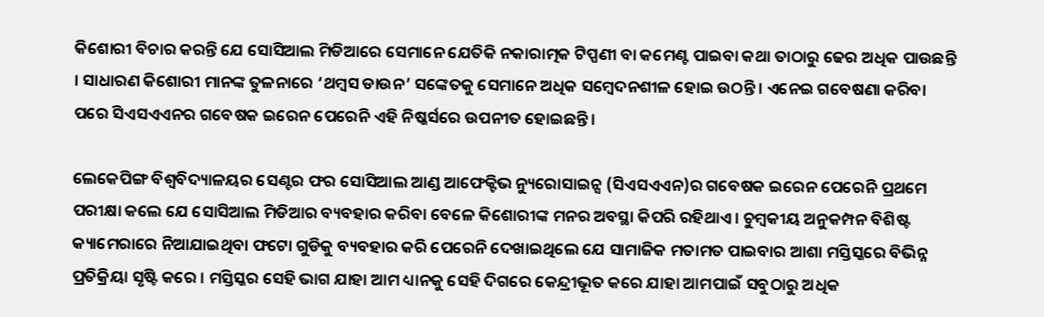କିଶୋରୀ ବିଚାର କରନ୍ତି ଯେ ସୋସିଆଲ ମିଡିଆରେ ସେମାନେ ଯେତିକି ନକାରାତ୍ମକ ଟିପ୍ପଣୀ ବା କମେଣ୍ଟ ପାଇବା କଥା ତାଠାରୁ ଢେର ଅଧିକ ପାଉଛନ୍ତି । ସାଧାରଣ କିଶୋରୀ ମାନଙ୍କ ତୁଳନାରେ ‘ଥମ୍ବସ ଡାଉନ’ ସଙ୍କେତକୁ ସେମାନେ ଅଧିକ ସମ୍ବେଦନଶୀଳ ହୋଇ ଉଠନ୍ତି । ଏନେଇ ଗବେଷଣା କରିବା ପରେ ସିଏସଏଏନର ଗବେଷକ ଇରେନ ପେରେନି ଏହି ନିଷ୍କର୍ସରେ ଉପନୀତ ହୋଇଛନ୍ତି ।

ଲେକେପିଙ୍ଗ ବିଶ୍ୱବିଦ୍ୟାଳୟର ସେଣ୍ଟର ଫର ସୋସିଆଲ ଆଣ୍ଡ ଆଫେକ୍ଟିଭ ନ୍ୟୁରୋସାଇନ୍ସ (ସିଏସଏଏନ)ର ଗବେଷକ ଇରେନ ପେରେନି ପ୍ରଥମେ ପରୀକ୍ଷା କଲେ ଯେ ସୋସିଆଲ ମିଡିଆର ବ୍ୟବହାର କରିବା ବେଳେ କିଶୋରୀଙ୍କ ମନର ଅବସ୍ଥା କିପରି ରହିଥାଏ । ଚୁମ୍ବକୀୟ ଅନୁକମ୍ପନ ବିଶିଷ୍ଟ କ୍ୟାମେରାରେ ନିଆଯାଇଥିବା ଫଟୋ ଗୁଡିକୁ ବ୍ୟବହାର କରି ପେରେନି ଦେଖାଇଥିଲେ ଯେ ସାମାଜିକ ମତାମତ ପାଇବାର ଆଶା ମସ୍ତିସ୍କରେ ବିଭିନ୍ନ ପ୍ରତିକ୍ରିୟା ସୃଷ୍ଟି କରେ । ମସ୍ତିସ୍କର ସେହି ଭାଗ ଯାହା ଆମ ଧ୍ୟାନକୁ ସେହି ଦିଗରେ କେନ୍ଦ୍ରୀଭୂତ କରେ ଯାହା ଆମପାଇଁ ସବୁଠାରୁ ଅଧିକ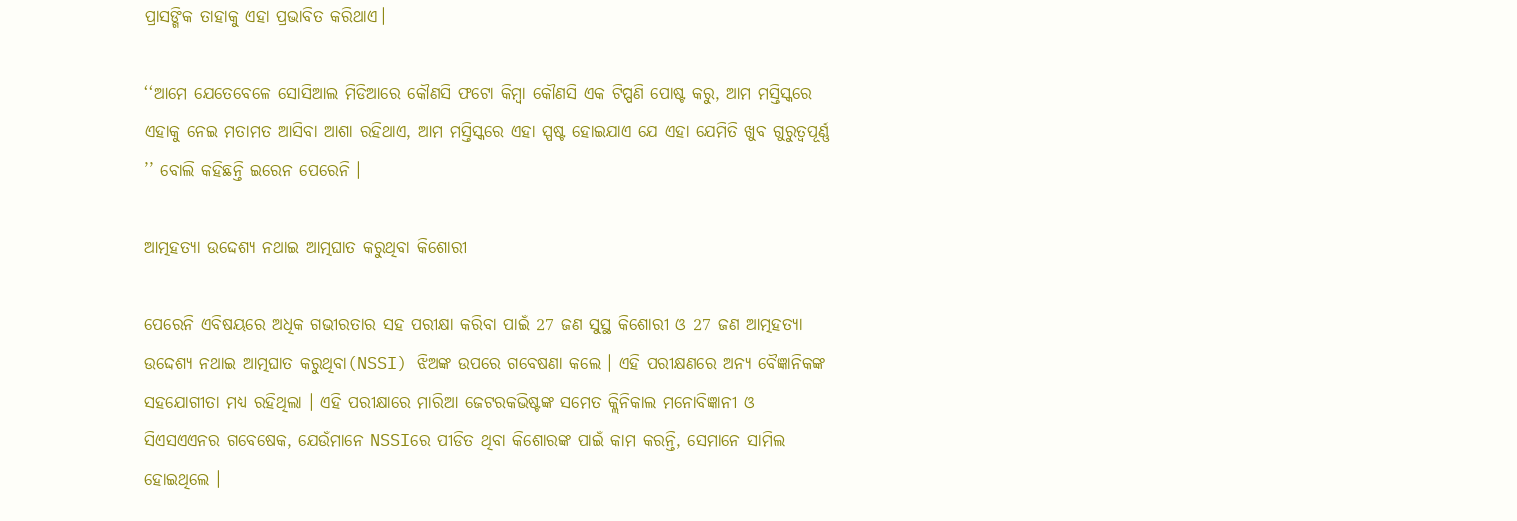ପ୍ରାସଙ୍ଗିକ ତାହାକୁ ଏହା ପ୍ରଭାବିତ କରିଥାଏ।

‘‘ଆମେ ଯେତେବେଳେ ସୋସିଆଲ ମିଡିଆରେ କୌଣସି ଫଟୋ କିମ୍ବା କୌଣସି ଏକ ଟିପ୍ପଣି ପୋଷ୍ଟ କରୁ, ଆମ ମସ୍ତିସ୍କରେ ଏହାକୁ ନେଇ ମତାମତ ଆସିବା ଆଶା ରହିଥାଏ, ଆମ ମସ୍ତିସ୍କରେ ଏହା ସ୍ପଷ୍ଟ ହୋଇଯାଏ ଯେ ଏହା ଯେମିତି ଖୁବ ଗୁରୁତ୍ୱପୂର୍ଣ୍ଣ ’’ ବୋଲି କହିଛନ୍ତି ଇରେନ ପେରେନି ।

ଆତ୍ମହତ୍ୟା ଉଦ୍ଦେଶ୍ୟ ନଥାଇ ଆତ୍ମଘାତ କରୁଥିବା କିଶୋରୀ

ପେରେନି ଏବିଷୟରେ ଅଧିକ ଗଭୀରତାର ସହ ପରୀକ୍ଷା କରିବା ପାଇଁ 27 ଜଣ ସୁସ୍ଥ କିଶୋରୀ ଓ 27 ଜଣ ଆତ୍ମହତ୍ୟା ଉଦ୍ଦେଶ୍ୟ ନଥାଇ ଆତ୍ମଘାତ କରୁଥିବା(NSSI) ଝିଅଙ୍କ ଉପରେ ଗବେଷଣା କଲେ । ଏହି ପରୀକ୍ଷଣରେ ଅନ୍ୟ ବୈଜ୍ଞାନିକଙ୍କ ସହଯୋଗୀତା ମଧ୍ୟ ରହିଥିଲା । ଏହି ପରୀକ୍ଷାରେ ମାରିଆ ଜେଟରକଭିଷ୍ଟଙ୍କ ସମେତ କ୍ଲିନିକାଲ ମନୋବିଜ୍ଞାନୀ ଓ ସିଏସଏଏନର ଗବେଷେକ, ଯେଉଁମାନେ NSSIରେ ପୀଡିତ ଥିବା କିଶୋରଙ୍କ ପାଇଁ କାମ କରନ୍ତି, ସେମାନେ ସାମିଲ ହୋଇଥିଲେ ।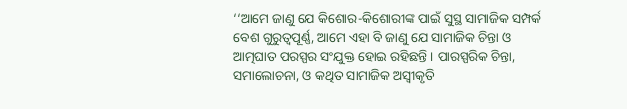‘‘ଆମେ ଜାଣୁ ଯେ କିଶୋର-କିଶୋରୀଙ୍କ ପାଇଁ ସୁସ୍ଥ ସାମାଜିକ ସମ୍ପର୍କ ବେଶ ଗୁରୁତ୍ୱପୂର୍ଣ୍ଣ, ଆମେ ଏହା ବି ଜାଣୁ ଯେ ସାମାଜିକ ଚିନ୍ତା ଓ ଆତ୍ମଘାତ ପରସ୍ପର ସଂଯୁକ୍ତ ହୋଇ ରହିଛନ୍ତି । ପାରସ୍ପରିକ ଚିନ୍ତା, ସମାଲୋଚନା, ଓ କଥିତ ସାମାଜିକ ଅସ୍ୱୀକୃତି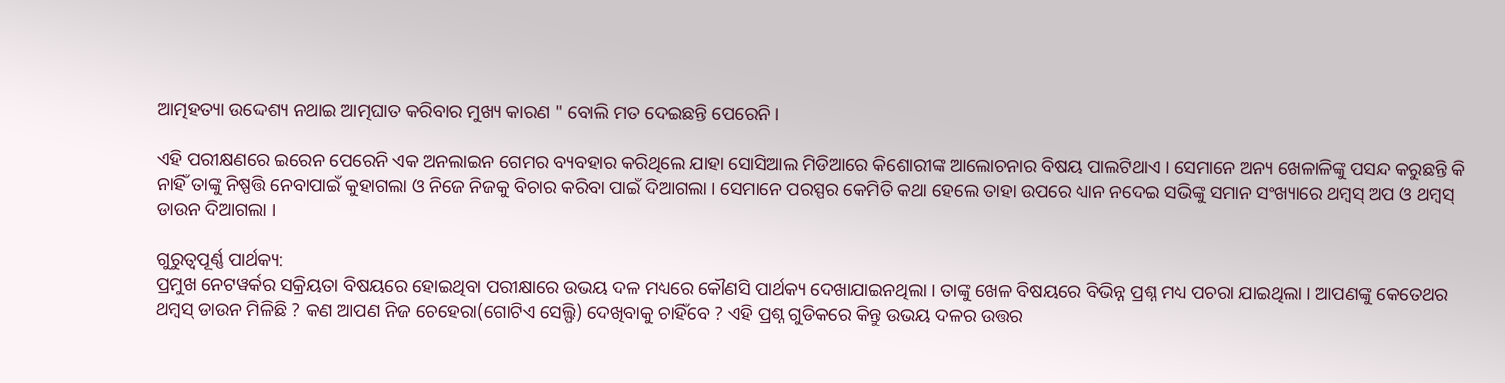ଆତ୍ମହତ୍ୟା ଉଦ୍ଦେଶ୍ୟ ନଥାଇ ଆତ୍ମଘାତ କରିବାର ମୁଖ୍ୟ କାରଣ " ବୋଲି ମତ ଦେଇଛନ୍ତି ପେରେନି ।

ଏହି ପରୀକ୍ଷଣରେ ଇରେନ ପେରେନି ଏକ ଅନଲାଇନ ଗେମର ବ୍ୟବହାର କରିଥିଲେ ଯାହା ସୋସିଆଲ ମିଡିଆରେ କିଶୋରୀଙ୍କ ଆଲୋଚନାର ବିଷୟ ପାଲଟିଥାଏ । ସେମାନେ ଅନ୍ୟ ଖେଳାଳିଙ୍କୁ ପସନ୍ଦ କରୁଛନ୍ତି କି ନାହିଁ ତାଙ୍କୁ ନିଷ୍ପତ୍ତି ନେବାପାଇଁ କୁହାଗଲା ଓ ନିଜେ ନିଜକୁ ବିଚାର କରିବା ପାଇଁ ଦିଆଗଲା । ସେମାନେ ପରସ୍ପର କେମିତି କଥା ହେଲେ ତାହା ଉପରେ ଧ୍ୟାନ ନଦେଇ ସଭିଙ୍କୁ ସମାନ ସଂଖ୍ୟାରେ ଥମ୍ବସ୍‌ ଅପ ଓ ଥମ୍ବସ୍‌ ଡାଉନ ଦିଆଗଲା ।

ଗୁରୁତ୍ୱପୂର୍ଣ୍ଣ ପାର୍ଥକ୍ୟ:
ପ୍ରମୁଖ ନେଟୱର୍କର ସକ୍ରିୟତା ବିଷୟରେ ହୋଇଥିବା ପରୀକ୍ଷାରେ ଉଭୟ ଦଳ ମଧ୍ୟରେ କୌଣସି ପାର୍ଥକ୍ୟ ଦେଖାଯାଇନଥିଲା । ତାଙ୍କୁ ଖେଳ ବିଷୟରେ ବିଭିନ୍ନ ପ୍ରଶ୍ନ ମଧ୍ୟ ପଚରା ଯାଇଥିଲା । ଆପଣଙ୍କୁ କେତେଥର ଥମ୍ବସ୍‌ ଡାଉନ ମିଳିଛି ? କଣ ଆପଣ ନିଜ ଚେହେରା(ଗୋଟିଏ ସେଲ୍ଫି) ଦେଖିବାକୁ ଚାହିଁବେ ? ଏହି ପ୍ରଶ୍ନ ଗୁଡିକରେ କିନ୍ତୁ ଉଭୟ ଦଳର ଉତ୍ତର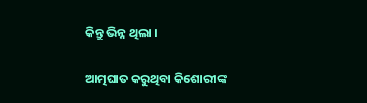କିନ୍ତୁ ଭିନ୍ନ ଥିଲା ।

ଆତ୍ମଘାତ କରୁଥିବା କିଶୋରୀଙ୍କ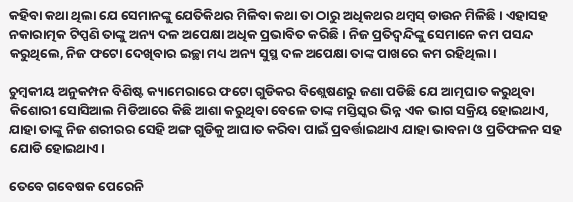କହିବା କଥା ଥିଲା ଯେ ସେମାନଙ୍କୁ ଯେତିକିଥର ମିଳିବା କଥା ତା ଠାରୁ ଅଧିକଥର ଥମ୍ବସ୍‌ ଡାଉନ ମିଳିଛି । ଏହାସହ ନକାରାତ୍ମକ ଟିପ୍ପଣି ତାଙ୍କୁ ଅନ୍ୟ ଦଳ ଅପେକ୍ଷା ଅଧିକ ପ୍ରଭାବିତ କରିଛି। ନିଜ ପ୍ରତିଦ୍ୱନ୍ଦିଙ୍କୁ ସେମାନେ କମ ପସନ୍ଦ କରୁଥିଲେ, ନିଜ ଫଟୋ ଦେଖିବାର ଇଚ୍ଛା ମଧ୍ୟ ଅନ୍ୟ ସୁସ୍ଥ ଦଳ ଅପେକ୍ଷା ତାଙ୍କ ପାଖରେ କମ ରହିଥିଲା ।

ଚୁମ୍ବକୀୟ ଅନୁକମ୍ପନ ବିଶିଷ୍ଟ କ୍ୟାମେରାରେ ଫଟୋ ଗୁଡିକର ବିଶ୍ଲେଷଣରୁ ଜଣା ପଡିଛି ଯେ ଆତ୍ମଘାତ କରୁଥିବା କିଶୋରୀ ସୋସିଆଲ ମିଡିଆରେ କିଛି ଆଶା କରୁଥିବା ବେଳେ ତାଙ୍କ ମସ୍ତିସ୍କର ଭିନ୍ନ ଏକ ଭାଗ ସକ୍ରିୟ ହୋଇଥାଏ, ଯାହା ତାଙ୍କୁ ନିଜ ଶରୀରର ସେହି ଅଙ୍ଗ ଗୁଡିକୁ ଆଘାତ କରିବା ପାଇଁ ପ୍ରବର୍ତ୍ତାଇଥାଏ ଯାହା ଭାବନା ଓ ପ୍ରତିଫଳନ ସହ ଯୋଡି ହୋଇଥାଏ।

ତେବେ ଗବେଷକ ପେରେନି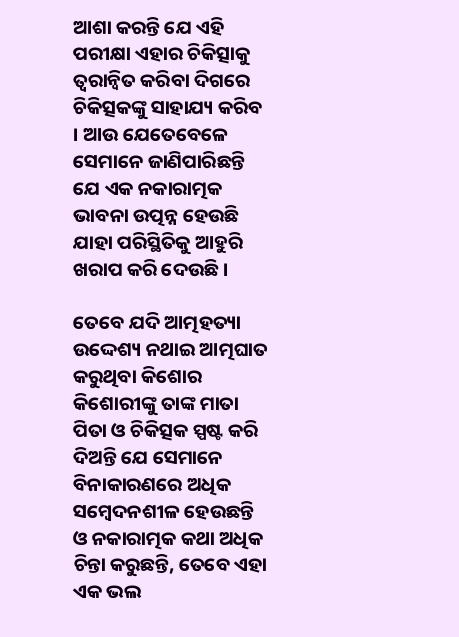ଆଶା କରନ୍ତି ଯେ ଏହି ପରୀକ୍ଷା ଏହାର ଚିକିତ୍ସାକୁ ତ୍ୱରାନ୍ୱିତ କରିବା ଦିଗରେ ଚିକିତ୍ସକଙ୍କୁ ସାହାଯ୍ୟ କରିବ । ଆଉ ଯେତେବେଳେ ସେମାନେ ଜାଣିପାରିଛନ୍ତି ଯେ ଏକ ନକାରାତ୍ମକ ଭାବନା ଉତ୍ପନ୍ନ ହେଉଛି ଯାହା ପରିସ୍ଥିତିକୁ ଆହୁରି ଖରାପ କରି ଦେଉଛି ।

ତେବେ ଯଦି ଆତ୍ମହତ୍ୟା ଉଦ୍ଦେଶ୍ୟ ନଥାଇ ଆତ୍ମଘାତ କରୁଥିବା କିଶୋର କିଶୋରୀଙ୍କୁ ତାଙ୍କ ମାତା ପିତା ଓ ଚିକିତ୍ସକ ସ୍ପଷ୍ଟ କରି ଦିଅନ୍ତି ଯେ ସେମାନେ ବିନାକାରଣରେ ଅଧିକ ସମ୍ବେଦନଶୀଳ ହେଉଛନ୍ତି ଓ ନକାରାତ୍ମକ କଥା ଅଧିକ ଚିନ୍ତା କରୁଛନ୍ତି, ତେବେ ଏହା ଏକ ଭଲ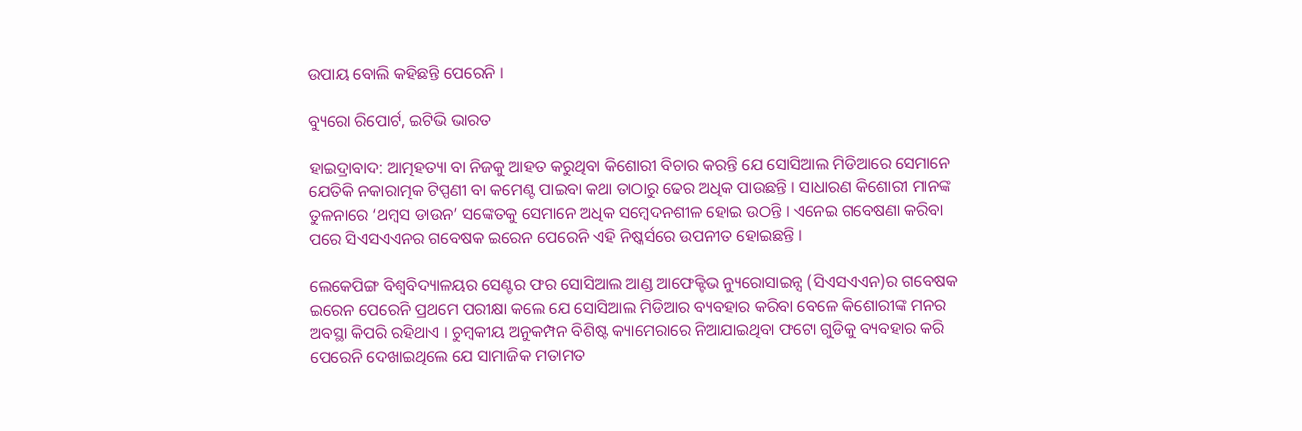ଉପାୟ ବୋଲି କହିଛନ୍ତି ପେରେନି ।

ବ୍ୟୁରୋ ରିପୋର୍ଟ, ଇଟିଭି ଭାରତ

ହାଇଦ୍ରାବାଦ: ଆତ୍ମହତ୍ୟା ବା ନିଜକୁ ଆହତ କରୁଥିବା କିଶୋରୀ ବିଚାର କରନ୍ତି ଯେ ସୋସିଆଲ ମିଡିଆରେ ସେମାନେ ଯେତିକି ନକାରାତ୍ମକ ଟିପ୍ପଣୀ ବା କମେଣ୍ଟ ପାଇବା କଥା ତାଠାରୁ ଢେର ଅଧିକ ପାଉଛନ୍ତି । ସାଧାରଣ କିଶୋରୀ ମାନଙ୍କ ତୁଳନାରେ ‘ଥମ୍ବସ ଡାଉନ’ ସଙ୍କେତକୁ ସେମାନେ ଅଧିକ ସମ୍ବେଦନଶୀଳ ହୋଇ ଉଠନ୍ତି । ଏନେଇ ଗବେଷଣା କରିବା ପରେ ସିଏସଏଏନର ଗବେଷକ ଇରେନ ପେରେନି ଏହି ନିଷ୍କର୍ସରେ ଉପନୀତ ହୋଇଛନ୍ତି ।

ଲେକେପିଙ୍ଗ ବିଶ୍ୱବିଦ୍ୟାଳୟର ସେଣ୍ଟର ଫର ସୋସିଆଲ ଆଣ୍ଡ ଆଫେକ୍ଟିଭ ନ୍ୟୁରୋସାଇନ୍ସ (ସିଏସଏଏନ)ର ଗବେଷକ ଇରେନ ପେରେନି ପ୍ରଥମେ ପରୀକ୍ଷା କଲେ ଯେ ସୋସିଆଲ ମିଡିଆର ବ୍ୟବହାର କରିବା ବେଳେ କିଶୋରୀଙ୍କ ମନର ଅବସ୍ଥା କିପରି ରହିଥାଏ । ଚୁମ୍ବକୀୟ ଅନୁକମ୍ପନ ବିଶିଷ୍ଟ କ୍ୟାମେରାରେ ନିଆଯାଇଥିବା ଫଟୋ ଗୁଡିକୁ ବ୍ୟବହାର କରି ପେରେନି ଦେଖାଇଥିଲେ ଯେ ସାମାଜିକ ମତାମତ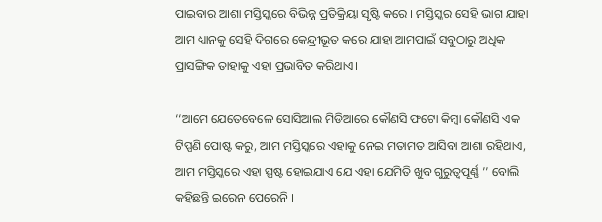ପାଇବାର ଆଶା ମସ୍ତିସ୍କରେ ବିଭିନ୍ନ ପ୍ରତିକ୍ରିୟା ସୃଷ୍ଟି କରେ । ମସ୍ତିସ୍କର ସେହି ଭାଗ ଯାହା ଆମ ଧ୍ୟାନକୁ ସେହି ଦିଗରେ କେନ୍ଦ୍ରୀଭୂତ କରେ ଯାହା ଆମପାଇଁ ସବୁଠାରୁ ଅଧିକ ପ୍ରାସଙ୍ଗିକ ତାହାକୁ ଏହା ପ୍ରଭାବିତ କରିଥାଏ।

‘‘ଆମେ ଯେତେବେଳେ ସୋସିଆଲ ମିଡିଆରେ କୌଣସି ଫଟୋ କିମ୍ବା କୌଣସି ଏକ ଟିପ୍ପଣି ପୋଷ୍ଟ କରୁ, ଆମ ମସ୍ତିସ୍କରେ ଏହାକୁ ନେଇ ମତାମତ ଆସିବା ଆଶା ରହିଥାଏ, ଆମ ମସ୍ତିସ୍କରେ ଏହା ସ୍ପଷ୍ଟ ହୋଇଯାଏ ଯେ ଏହା ଯେମିତି ଖୁବ ଗୁରୁତ୍ୱପୂର୍ଣ୍ଣ ’’ ବୋଲି କହିଛନ୍ତି ଇରେନ ପେରେନି ।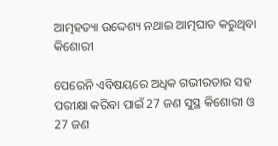ଆତ୍ମହତ୍ୟା ଉଦ୍ଦେଶ୍ୟ ନଥାଇ ଆତ୍ମଘାତ କରୁଥିବା କିଶୋରୀ

ପେରେନି ଏବିଷୟରେ ଅଧିକ ଗଭୀରତାର ସହ ପରୀକ୍ଷା କରିବା ପାଇଁ 27 ଜଣ ସୁସ୍ଥ କିଶୋରୀ ଓ 27 ଜଣ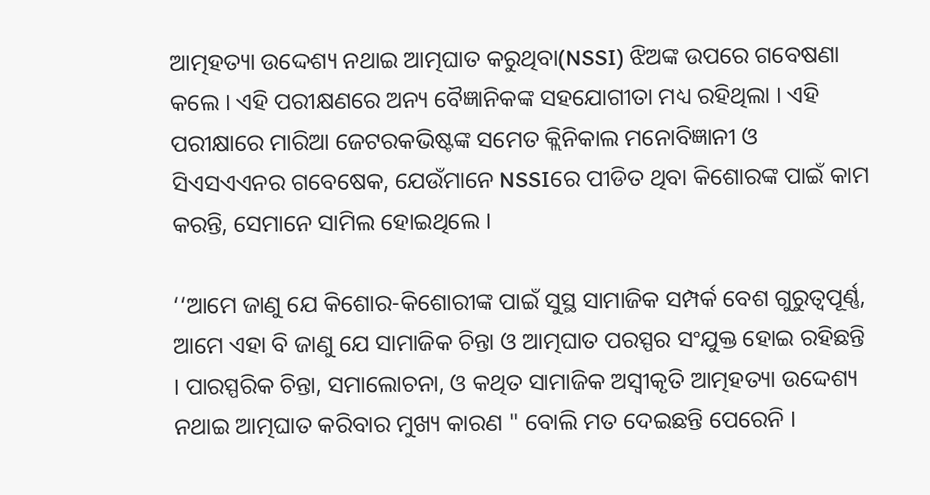ଆତ୍ମହତ୍ୟା ଉଦ୍ଦେଶ୍ୟ ନଥାଇ ଆତ୍ମଘାତ କରୁଥିବା(NSSI) ଝିଅଙ୍କ ଉପରେ ଗବେଷଣା କଲେ । ଏହି ପରୀକ୍ଷଣରେ ଅନ୍ୟ ବୈଜ୍ଞାନିକଙ୍କ ସହଯୋଗୀତା ମଧ୍ୟ ରହିଥିଲା । ଏହି ପରୀକ୍ଷାରେ ମାରିଆ ଜେଟରକଭିଷ୍ଟଙ୍କ ସମେତ କ୍ଲିନିକାଲ ମନୋବିଜ୍ଞାନୀ ଓ ସିଏସଏଏନର ଗବେଷେକ, ଯେଉଁମାନେ NSSIରେ ପୀଡିତ ଥିବା କିଶୋରଙ୍କ ପାଇଁ କାମ କରନ୍ତି, ସେମାନେ ସାମିଲ ହୋଇଥିଲେ ।

‘‘ଆମେ ଜାଣୁ ଯେ କିଶୋର-କିଶୋରୀଙ୍କ ପାଇଁ ସୁସ୍ଥ ସାମାଜିକ ସମ୍ପର୍କ ବେଶ ଗୁରୁତ୍ୱପୂର୍ଣ୍ଣ, ଆମେ ଏହା ବି ଜାଣୁ ଯେ ସାମାଜିକ ଚିନ୍ତା ଓ ଆତ୍ମଘାତ ପରସ୍ପର ସଂଯୁକ୍ତ ହୋଇ ରହିଛନ୍ତି । ପାରସ୍ପରିକ ଚିନ୍ତା, ସମାଲୋଚନା, ଓ କଥିତ ସାମାଜିକ ଅସ୍ୱୀକୃତି ଆତ୍ମହତ୍ୟା ଉଦ୍ଦେଶ୍ୟ ନଥାଇ ଆତ୍ମଘାତ କରିବାର ମୁଖ୍ୟ କାରଣ " ବୋଲି ମତ ଦେଇଛନ୍ତି ପେରେନି ।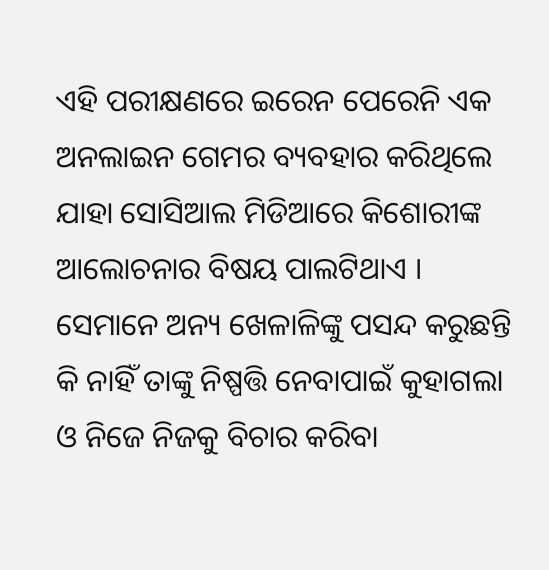ଏହି ପରୀକ୍ଷଣରେ ଇରେନ ପେରେନି ଏକ ଅନଲାଇନ ଗେମର ବ୍ୟବହାର କରିଥିଲେ ଯାହା ସୋସିଆଲ ମିଡିଆରେ କିଶୋରୀଙ୍କ ଆଲୋଚନାର ବିଷୟ ପାଲଟିଥାଏ । ସେମାନେ ଅନ୍ୟ ଖେଳାଳିଙ୍କୁ ପସନ୍ଦ କରୁଛନ୍ତି କି ନାହିଁ ତାଙ୍କୁ ନିଷ୍ପତ୍ତି ନେବାପାଇଁ କୁହାଗଲା ଓ ନିଜେ ନିଜକୁ ବିଚାର କରିବା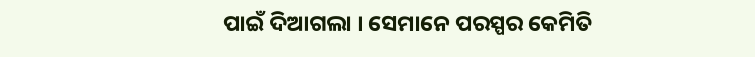ପାଇଁ ଦିଆଗଲା । ସେମାନେ ପରସ୍ପର କେମିତି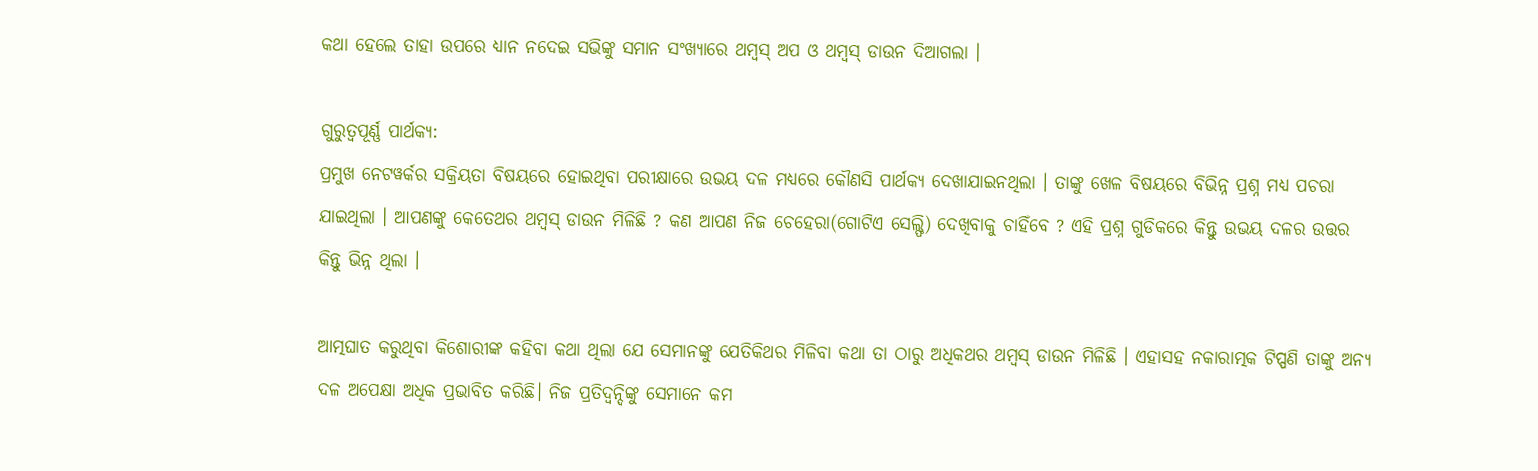କଥା ହେଲେ ତାହା ଉପରେ ଧ୍ୟାନ ନଦେଇ ସଭିଙ୍କୁ ସମାନ ସଂଖ୍ୟାରେ ଥମ୍ବସ୍‌ ଅପ ଓ ଥମ୍ବସ୍‌ ଡାଉନ ଦିଆଗଲା ।

ଗୁରୁତ୍ୱପୂର୍ଣ୍ଣ ପାର୍ଥକ୍ୟ:
ପ୍ରମୁଖ ନେଟୱର୍କର ସକ୍ରିୟତା ବିଷୟରେ ହୋଇଥିବା ପରୀକ୍ଷାରେ ଉଭୟ ଦଳ ମଧ୍ୟରେ କୌଣସି ପାର୍ଥକ୍ୟ ଦେଖାଯାଇନଥିଲା । ତାଙ୍କୁ ଖେଳ ବିଷୟରେ ବିଭିନ୍ନ ପ୍ରଶ୍ନ ମଧ୍ୟ ପଚରା ଯାଇଥିଲା । ଆପଣଙ୍କୁ କେତେଥର ଥମ୍ବସ୍‌ ଡାଉନ ମିଳିଛି ? କଣ ଆପଣ ନିଜ ଚେହେରା(ଗୋଟିଏ ସେଲ୍ଫି) ଦେଖିବାକୁ ଚାହିଁବେ ? ଏହି ପ୍ରଶ୍ନ ଗୁଡିକରେ କିନ୍ତୁ ଉଭୟ ଦଳର ଉତ୍ତର କିନ୍ତୁ ଭିନ୍ନ ଥିଲା ।

ଆତ୍ମଘାତ କରୁଥିବା କିଶୋରୀଙ୍କ କହିବା କଥା ଥିଲା ଯେ ସେମାନଙ୍କୁ ଯେତିକିଥର ମିଳିବା କଥା ତା ଠାରୁ ଅଧିକଥର ଥମ୍ବସ୍‌ ଡାଉନ ମିଳିଛି । ଏହାସହ ନକାରାତ୍ମକ ଟିପ୍ପଣି ତାଙ୍କୁ ଅନ୍ୟ ଦଳ ଅପେକ୍ଷା ଅଧିକ ପ୍ରଭାବିତ କରିଛି। ନିଜ ପ୍ରତିଦ୍ୱନ୍ଦିଙ୍କୁ ସେମାନେ କମ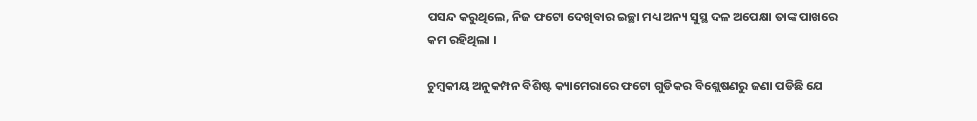ପସନ୍ଦ କରୁଥିଲେ, ନିଜ ଫଟୋ ଦେଖିବାର ଇଚ୍ଛା ମଧ୍ୟ ଅନ୍ୟ ସୁସ୍ଥ ଦଳ ଅପେକ୍ଷା ତାଙ୍କ ପାଖରେ କମ ରହିଥିଲା ।

ଚୁମ୍ବକୀୟ ଅନୁକମ୍ପନ ବିଶିଷ୍ଟ କ୍ୟାମେରାରେ ଫଟୋ ଗୁଡିକର ବିଶ୍ଲେଷଣରୁ ଜଣା ପଡିଛି ଯେ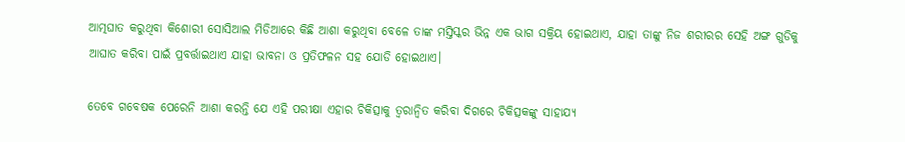ଆତ୍ମଘାତ କରୁଥିବା କିଶୋରୀ ସୋସିଆଲ ମିଡିଆରେ କିଛି ଆଶା କରୁଥିବା ବେଳେ ତାଙ୍କ ମସ୍ତିସ୍କର ଭିନ୍ନ ଏକ ଭାଗ ସକ୍ରିୟ ହୋଇଥାଏ, ଯାହା ତାଙ୍କୁ ନିଜ ଶରୀରର ସେହି ଅଙ୍ଗ ଗୁଡିକୁ ଆଘାତ କରିବା ପାଇଁ ପ୍ରବର୍ତ୍ତାଇଥାଏ ଯାହା ଭାବନା ଓ ପ୍ରତିଫଳନ ସହ ଯୋଡି ହୋଇଥାଏ।

ତେବେ ଗବେଷକ ପେରେନି ଆଶା କରନ୍ତି ଯେ ଏହି ପରୀକ୍ଷା ଏହାର ଚିକିତ୍ସାକୁ ତ୍ୱରାନ୍ୱିତ କରିବା ଦିଗରେ ଚିକିତ୍ସକଙ୍କୁ ସାହାଯ୍ୟ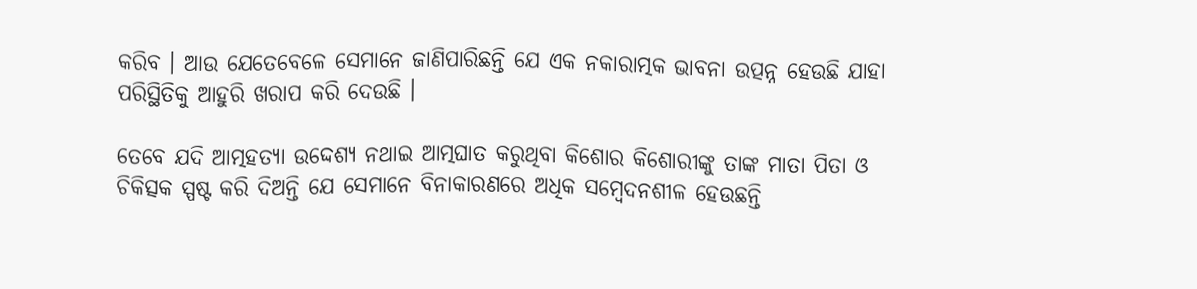କରିବ । ଆଉ ଯେତେବେଳେ ସେମାନେ ଜାଣିପାରିଛନ୍ତି ଯେ ଏକ ନକାରାତ୍ମକ ଭାବନା ଉତ୍ପନ୍ନ ହେଉଛି ଯାହା ପରିସ୍ଥିତିକୁ ଆହୁରି ଖରାପ କରି ଦେଉଛି ।

ତେବେ ଯଦି ଆତ୍ମହତ୍ୟା ଉଦ୍ଦେଶ୍ୟ ନଥାଇ ଆତ୍ମଘାତ କରୁଥିବା କିଶୋର କିଶୋରୀଙ୍କୁ ତାଙ୍କ ମାତା ପିତା ଓ ଚିକିତ୍ସକ ସ୍ପଷ୍ଟ କରି ଦିଅନ୍ତି ଯେ ସେମାନେ ବିନାକାରଣରେ ଅଧିକ ସମ୍ବେଦନଶୀଳ ହେଉଛନ୍ତି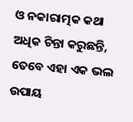ଓ ନକାରାତ୍ମକ କଥା ଅଧିକ ଚିନ୍ତା କରୁଛନ୍ତି, ତେବେ ଏହା ଏକ ଭଲ ଉପାୟ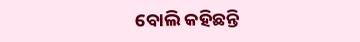ବୋଲି କହିଛନ୍ତି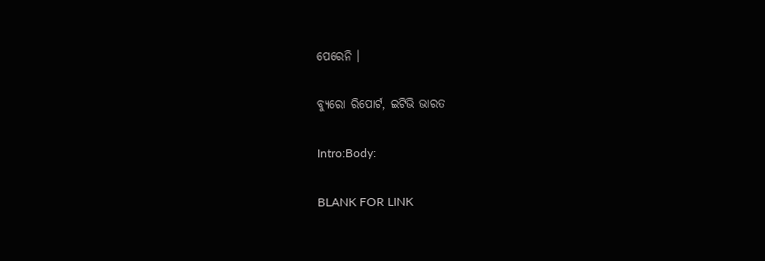ପେରେନି ।

ବ୍ୟୁରୋ ରିପୋର୍ଟ, ଇଟିଭି ଭାରତ

Intro:Body:

BLANK FOR LINK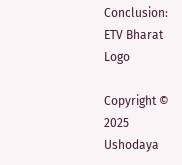Conclusion:
ETV Bharat Logo

Copyright © 2025 Ushodaya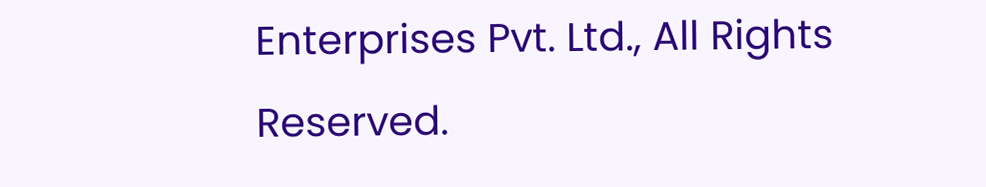Enterprises Pvt. Ltd., All Rights Reserved.